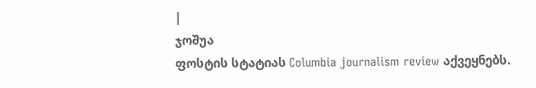|
ჯოშუა
ფოსტის სტატიას Columbia journalism review აქვეყნებს.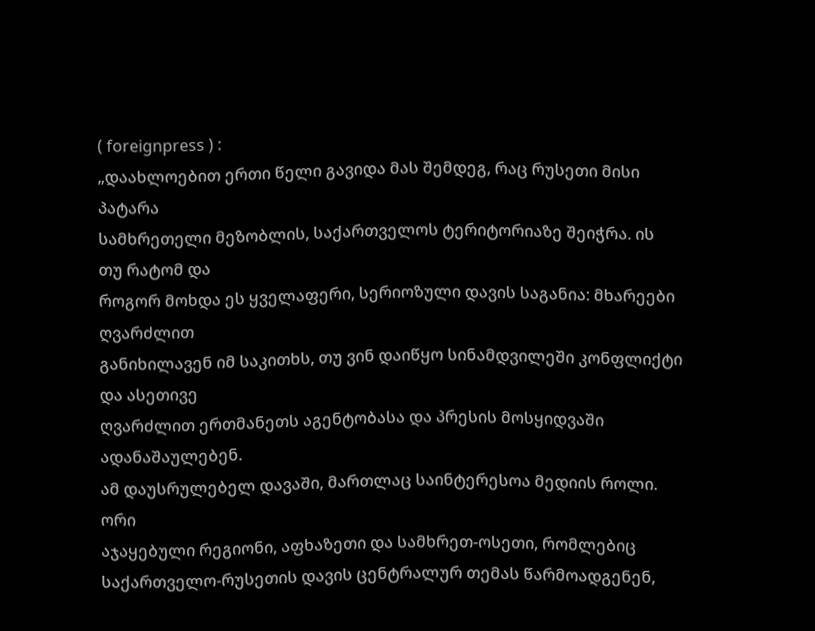( foreignpress ) :
„დაახლოებით ერთი წელი გავიდა მას შემდეგ, რაც რუსეთი მისი პატარა
სამხრეთელი მეზობლის, საქართველოს ტერიტორიაზე შეიჭრა. ის თუ რატომ და
როგორ მოხდა ეს ყველაფერი, სერიოზული დავის საგანია: მხარეები ღვარძლით
განიხილავენ იმ საკითხს, თუ ვინ დაიწყო სინამდვილეში კონფლიქტი და ასეთივე
ღვარძლით ერთმანეთს აგენტობასა და პრესის მოსყიდვაში ადანაშაულებენ.
ამ დაუსრულებელ დავაში, მართლაც საინტერესოა მედიის როლი. ორი
აჯაყებული რეგიონი, აფხაზეთი და სამხრეთ-ოსეთი, რომლებიც
საქართველო-რუსეთის დავის ცენტრალურ თემას წარმოადგენენ,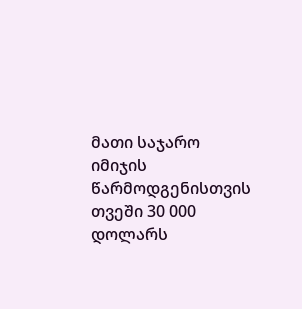მათი საჯარო
იმიჯის წარმოდგენისთვის თვეში 30 000 დოლარს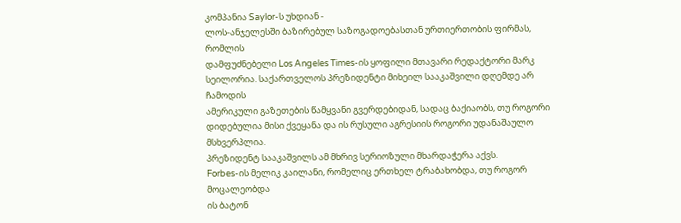კომპანია Saylor-ს უხდიან -
ლოს-ანჯელესში ბაზირებულ საზოგადოებასთან ურთიერთობის ფირმას, რომლის
დამფუძნებელი Los Angeles Times-ის ყოფილი მთავარი რედაქტორი მარკ
სეილორია. საქართველოს პრეზიდენტი მიხეილ სააკაშვილი დღემდე არ ჩამოდის
ამერიკული გაზეთების წამყვანი გვერდებიდან, სადაც ბაქიაობს, თუ როგორი
დიდებულია მისი ქვეყანა და ის რუსული აგრესიის როგორი უდანაშაულო
მსხვერპლია.
პრეზიდენტ სააკაშვილს ამ მხრივ სერიოზული მხარდაჭერა აქვს.
Forbes-ის მელიკ კაილანი, რომელიც ერთხელ ტრაბახობდა, თუ როგორ მოცალეობდა
ის ბატონ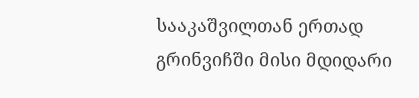სააკაშვილთან ერთად გრინვიჩში მისი მდიდარი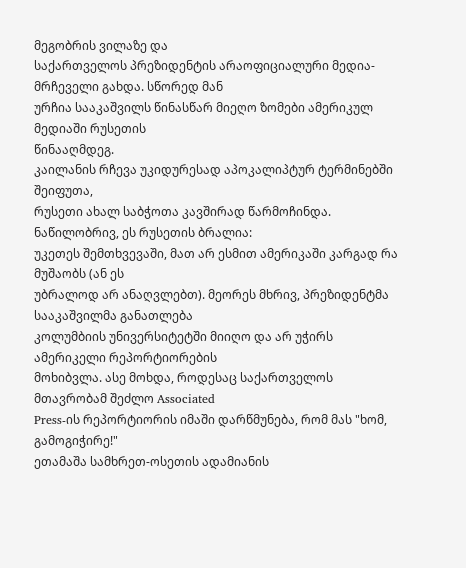მეგობრის ვილაზე და
საქართველოს პრეზიდენტის არაოფიციალური მედია-მრჩეველი გახდა. სწორედ მან
ურჩია სააკაშვილს წინასწარ მიეღო ზომები ამერიკულ მედიაში რუსეთის
წინააღმდეგ.
კაილანის რჩევა უკიდურესად აპოკალიპტურ ტერმინებში შეიფუთა,
რუსეთი ახალ საბჭოთა კავშირად წარმოჩინდა. ნაწილობრივ, ეს რუსეთის ბრალია:
უკეთეს შემთხვევაში, მათ არ ესმით ამერიკაში კარგად რა მუშაობს (ან ეს
უბრალოდ არ ანაღვლებთ). მეორეს მხრივ, პრეზიდენტმა სააკაშვილმა განათლება
კოლუმბიის უნივერსიტეტში მიიღო და არ უჭირს ამერიკელი რეპორტიორების
მოხიბვლა. ასე მოხდა, როდესაც საქართველოს მთავრობამ შეძლო Associated
Press-ის რეპორტიორის იმაში დარწმუნება, რომ მას "ხომ, გამოგიჭირე!"
ეთამაშა სამხრეთ-ოსეთის ადამიანის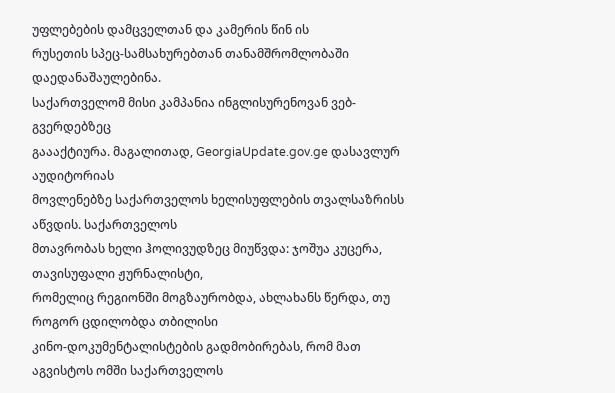უფლებების დამცველთან და კამერის წინ ის
რუსეთის სპეც-სამსახურებთან თანამშრომლობაში დაედანაშაულებინა.
საქართველომ მისი კამპანია ინგლისურენოვან ვებ-გვერდებზეც
გაააქტიურა. მაგალითად, GeorgiaUpdate.gov.ge დასავლურ აუდიტორიას
მოვლენებზე საქართველოს ხელისუფლების თვალსაზრისს აწვდის. საქართველოს
მთავრობას ხელი ჰოლივუდზეც მიუწვდა: ჯოშუა კუცერა, თავისუფალი ჟურნალისტი,
რომელიც რეგიონში მოგზაურობდა, ახლახანს წერდა, თუ როგორ ცდილობდა თბილისი
კინო-დოკუმენტალისტების გადმობირებას, რომ მათ აგვისტოს ომში საქართველოს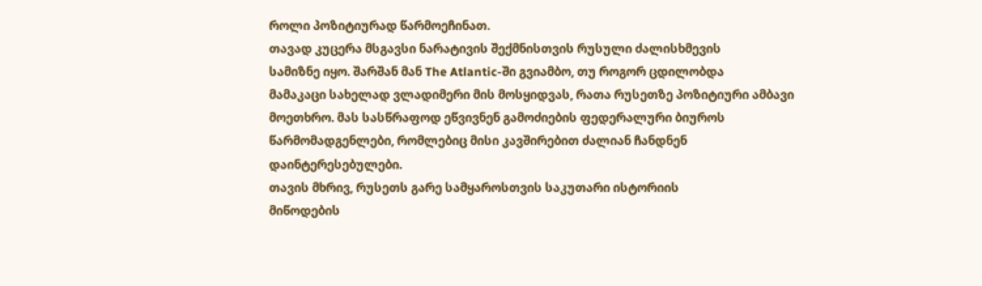როლი პოზიტიურად წარმოეჩინათ.
თავად კუცერა მსგავსი ნარატივის შექმნისთვის რუსული ძალისხმევის
სამიზნე იყო. შარშან მან The Atlantic-ში გვიამბო, თუ როგორ ცდილობდა
მამაკაცი სახელად ვლადიმერი მის მოსყიდვას, რათა რუსეთზე პოზიტიური ამბავი
მოეთხრო. მას სასწრაფოდ ეწვივნენ გამოძიების ფედერალური ბიუროს
წარმომადგენლები, რომლებიც მისი კავშირებით ძალიან ჩანდნენ
დაინტერესებულები.
თავის მხრივ, რუსეთს გარე სამყაროსთვის საკუთარი ისტორიის
მიწოდების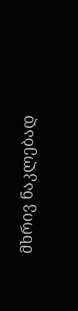მხრივ ნაკლებად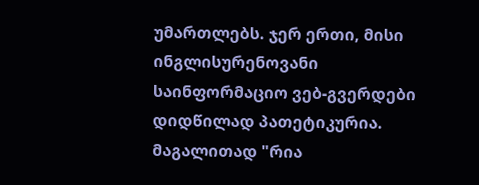უმართლებს. ჯერ ერთი, მისი ინგლისურენოვანი
საინფორმაციო ვებ-გვერდები დიდწილად პათეტიკურია. მაგალითად "რია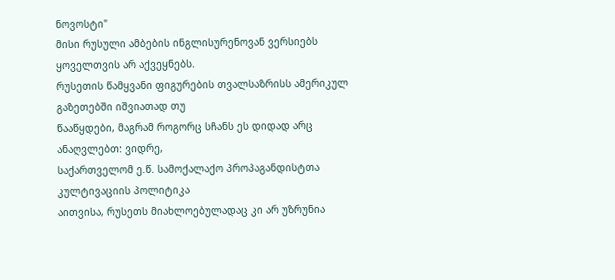ნოვოსტი"
მისი რუსული ამბების ინგლისურენოვან ვერსიებს ყოველთვის არ აქვეყნებს.
რუსეთის წამყვანი ფიგურების თვალსაზრისს ამერიკულ გაზეთებში იშვიათად თუ
წააწყდები, მაგრამ როგორც სჩანს ეს დიდად არც ანაღვლებთ: ვიდრე,
საქართველომ ე.წ. სამოქალაქო პროპაგანდისტთა კულტივაციის პოლიტიკა
აითვისა, რუსეთს მიახლოებულადაც კი არ უზრუნია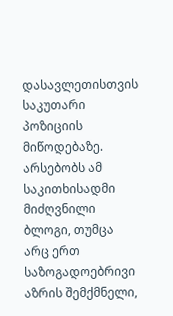დასავლეთისთვის საკუთარი
პოზიციის მიწოდებაზე. არსებობს ამ საკითხისადმი მიძღვნილი ბლოგი, თუმცა
არც ერთ საზოგადოებრივი აზრის შემქმნელი,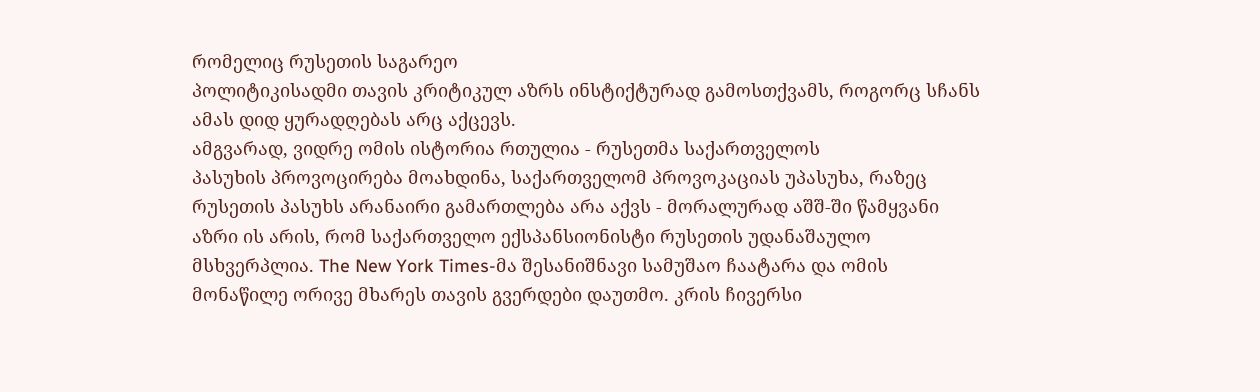რომელიც რუსეთის საგარეო
პოლიტიკისადმი თავის კრიტიკულ აზრს ინსტიქტურად გამოსთქვამს, როგორც სჩანს
ამას დიდ ყურადღებას არც აქცევს.
ამგვარად, ვიდრე ომის ისტორია რთულია - რუსეთმა საქართველოს
პასუხის პროვოცირება მოახდინა, საქართველომ პროვოკაციას უპასუხა, რაზეც
რუსეთის პასუხს არანაირი გამართლება არა აქვს - მორალურად აშშ-ში წამყვანი
აზრი ის არის, რომ საქართველო ექსპანსიონისტი რუსეთის უდანაშაულო
მსხვერპლია. The New York Times-მა შესანიშნავი სამუშაო ჩაატარა და ომის
მონაწილე ორივე მხარეს თავის გვერდები დაუთმო. კრის ჩივერსი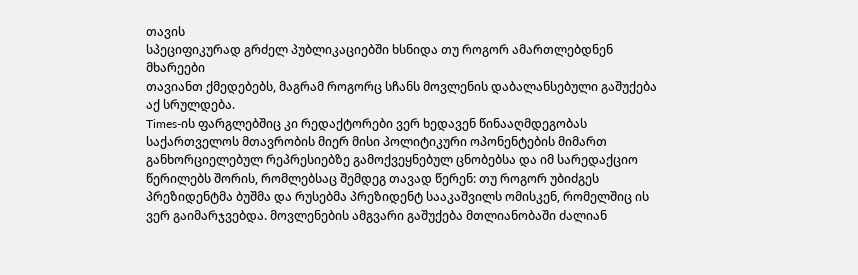თავის
სპეციფიკურად გრძელ პუბლიკაციებში ხსნიდა თუ როგორ ამართლებდნენ მხარეები
თავიანთ ქმედებებს, მაგრამ როგორც სჩანს მოვლენის დაბალანსებული გაშუქება
აქ სრულდება.
Times-ის ფარგლებშიც კი რედაქტორები ვერ ხედავენ წინააღმდეგობას
საქართველოს მთავრობის მიერ მისი პოლიტიკური ოპონენტების მიმართ
განხორციელებულ რეპრესიებზე გამოქვეყნებულ ცნობებსა და იმ სარედაქციო
წერილებს შორის, რომლებსაც შემდეგ თავად წერენ: თუ როგორ უბიძგეს
პრეზიდენტმა ბუშმა და რუსებმა პრეზიდენტ სააკაშვილს ომისკენ, რომელშიც ის
ვერ გაიმარჯვებდა. მოვლენების ამგვარი გაშუქება მთლიანობაში ძალიან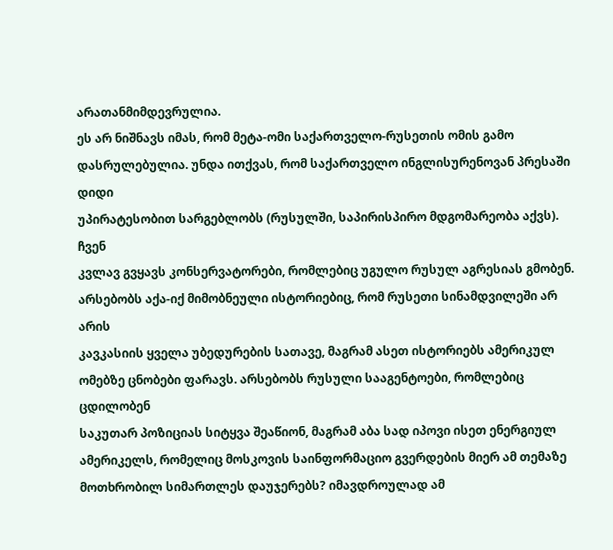არათანმიმდევრულია.
ეს არ ნიშნავს იმას, რომ მეტა-ომი საქართველო-რუსეთის ომის გამო
დასრულებულია. უნდა ითქვას, რომ საქართველო ინგლისურენოვან პრესაში დიდი
უპირატესობით სარგებლობს (რუსულში, საპირისპირო მდგომარეობა აქვს). ჩვენ
კვლავ გვყავს კონსერვატორები, რომლებიც უგულო რუსულ აგრესიას გმობენ.
არსებობს აქა-იქ მიმობნეული ისტორიებიც, რომ რუსეთი სინამდვილეში არ არის
კავკასიის ყველა უბედურების სათავე, მაგრამ ასეთ ისტორიებს ამერიკულ
ომებზე ცნობები ფარავს. არსებობს რუსული სააგენტოები, რომლებიც ცდილობენ
საკუთარ პოზიციას სიტყვა შეაწიონ, მაგრამ აბა სად იპოვი ისეთ ენერგიულ
ამერიკელს, რომელიც მოსკოვის საინფორმაციო გვერდების მიერ ამ თემაზე
მოთხრობილ სიმართლეს დაუჯერებს? იმავდროულად ამ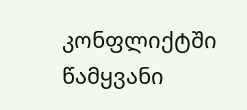კონფლიქტში წამყვანი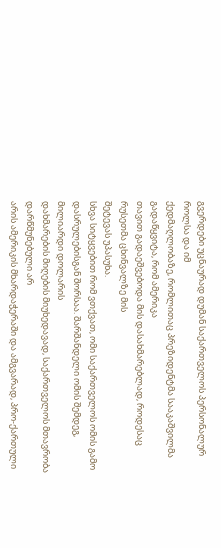გვერდები უცნაურად დუმან საქართველოს პერსონალურ როლსა და იმ
ქედმაღლობაზე, რომლითაც პრეზიდენტმა სააკაშვილმა გადაწყვიტა, რომ ამერიკა
თავით გადაეშვებოდა მის დასახმარებლად, როდესაც რუსეთმა ცხინვალზე მის
შეტევას უპასუხა.
სხვა სიტყვებით რომ ვთქვათ, ომი საქართველოს ომის გამო
დასრულებისგან შორსაა. შარშანდელი ომის შემდეგ, მილიარდი დოლარის
დახმარების მიღების მიუხედავად, საქართველოს მთავრობა დარწმუნებული არ
არის ამერიკის მხარდაჭერაში და ამგვარად, პრო-ქართული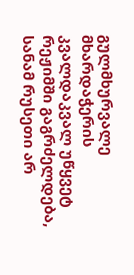გულმხურვალე
მხარდაჭერის კვალდაკვალ უწყვეტ რეჟიმში გაგრძელდება, სანამ რუსეთი არ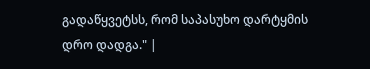გადაწყვეტსს, რომ საპასუხო დარტყმის დრო დადგა." |